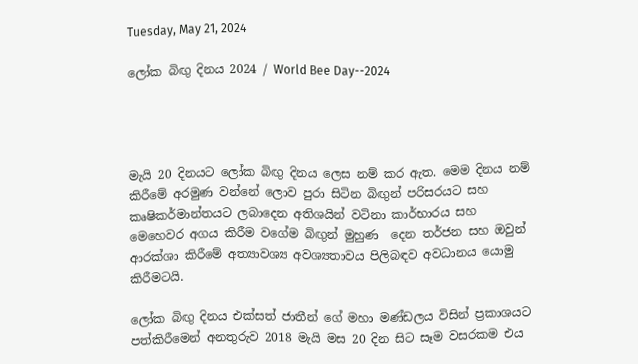Tuesday, May 21, 2024

ලෝක බිඟු දිනය 2024 / World Bee Day--2024




මැයි 20 දිනයට ලෝක බිඟු දිනය ලෙස නම් කර ඇත. මෙම දිනය නම් කිරීමේ අරමුණ වන්නේ ලොව පුරා සිටින බිඟුන් පරිසරයට සහ කෘෂිකර්මාන්තයට ලබාදෙන අතිශයින් වටිනා කාර්භාරය සහ මෙහෙවර අගය කිරීම වගේම බිඟුන් මුහුණ  දෙන තර්ජන සහ ඔවුන් ආරක්ශා කිරීමේ අත්‍යාවශ්‍ය අවශ්‍යතාවය පිලිබඳව අවධානය යොමු කිරීමටයි.

ලෝක බිඟු දිනය එක්සත් ජාතීන් ගේ මහා මණ්ඩලය විසින් ප්‍රකාශයට පත්කිරීමෙන් අනතුරුව 2018 මැයි මස 20 දින සිට සෑම වසරකම එය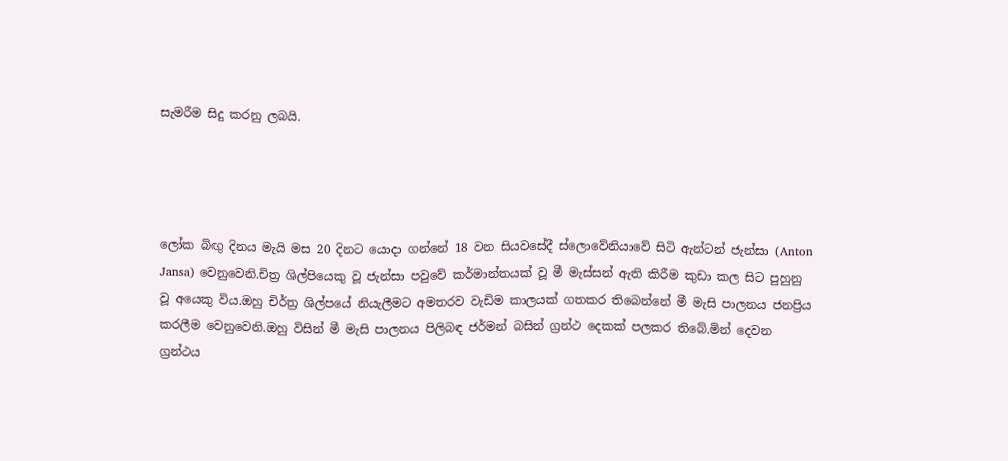සැමරීම සිදු කරනු ලබයි.




ලෝක බිඟු දිනය මැයි මස 20 දිනට යොදා ගන්නේ 18 වන සියවසේදී ස්ලොවේනියාවේ සිටි ඇන්ටන් ජැන්සා (Anton Jansa) වෙනුවෙනි.චිත්‍ර ශිල්පියෙකු වූ ජැන්සා පවුවේ කර්මාන්තයක් වූ මී මැස්සන් ඇති කිරීම කුඩා කල සිට පුහුනු වූ අයෙකු විය.ඔහු චිර්ත්‍ර ශිල්පයේ නියැලීමට අමතරව වැඩිම කාලයක් ගතකර තිබෙන්නේ මී මැසි පාලනය ජනප්‍රිය කරලීම වෙනුවෙනි.ඔහු විසින් මී මැසි පාලනය පිලිබඳ ජර්මන් බසින් ග්‍රන්ථ දෙකක් පලකර තිබේ.මින් දෙවන ග්‍රන්ථය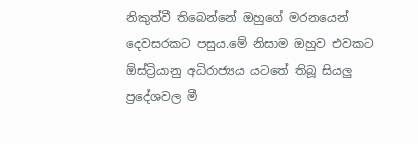නිකුත්වී තිබෙන්නේ ඔහුගේ මරනයෙන් දෙවසරකට පසුය.මේ නිසාම ඔහුව එවකට ඕස්ට්‍රියානු අධිරාජ්‍යය යටතේ තිබූ සියලු ප්‍රදේශවල මී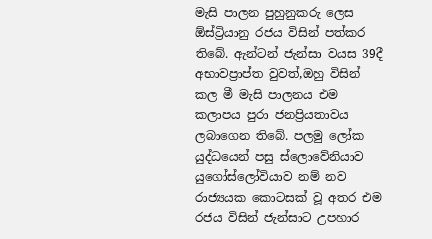මැසි පාලන පුහුනුකරු ලෙස ඕස්ට්‍රියානු රජය විසින් පත්කර තිබේ. ඇන්ටන් ජැන්සා වයස 39දී අභාවප්‍රාප්ත වුවත්,ඔහු විසින්  කල මී මැසි පාලනය එම කලාපය පුරා ජනප්‍රියතාවය ලබාගෙන තිබේ. පලමු ලෝක යුද්ධයෙන් පසු ස්ලොවේනියාව යුගෝස්ලෝවියාව නම් නව රාජ්‍යයක කොටසක් වූ අතර එම රජය විසින් ජැන්සාට උපහාර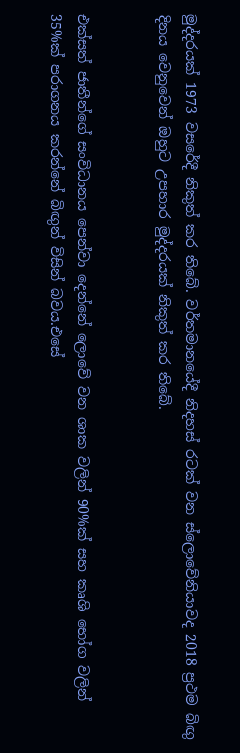මුද්දරයක් 1973 වසරේදී නිකුත් කර තිබේ. වර්තමානයේදී නිදහස් රටක් වන ස්ලොවේනියාවද 2018 ප්‍රථම බිඟු දිනය වෙනුවෙන් ඔහුට උපහාර මුද්දරයක් නිකුත් කර තිබේ.


එක්සත් ජාතීන්ගේ සංවිධානය පෙන්වා දෙන්නේ ලොවේ වන ශාක වලින් 90%ක් සහ කෘශි භෝග වලින් 35%ක් පරාගනය කරන්නේ බිඟුන් විසින් බවය.එසේ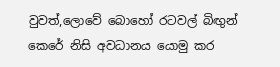වුවත්,ලොවේ බොහෝ රටවල් බිඟුන් කෙරේ නිසි අවධානය යොමු කර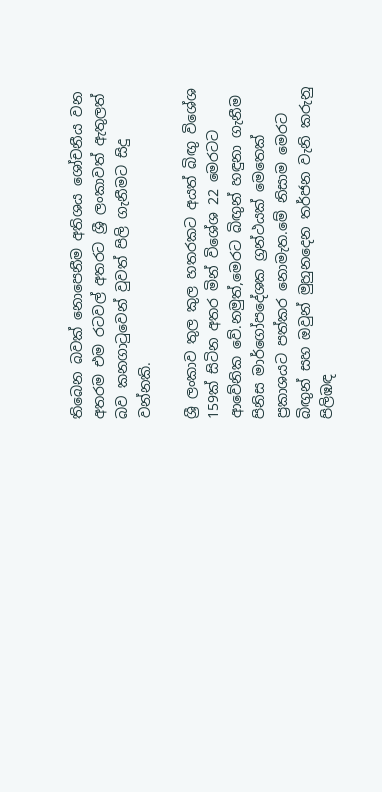තිබෙන බවක් නොපෙනීම අතිශය ශෝචනීය වන අතරම එම රටවල් අතරට ශ්‍රී ලංකාවත් ඇතුලත් බව කනගාටුවෙන් වුවත් පිලි ගැනීමට සිදු වන්නකි.

ශ්‍රී ලංකාව තුල කුල හතරකට අයත් බිඟු විශේශ 159ක් සිටින අතර මින් විශේශ 22 මෙරටට ආවේනික වේ.නමුත්,මෙරට බිඟුන් හඳුනා ගැනීම පිනිස මාර්ගෝපදේශක ග්‍රන්ථයක් මෙතෙක් ප්‍රකාශයට පත්කර නොමැත.මේ නිසාම මෙරට බිඟුන් සහ ඔවුන් මුහුනදෙන තර්ජන වැනි කරුනු පිලිඹඳ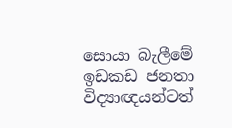සොයා බැලීමේ ඉඩකඩ ජනතා විද්‍යාඥයන්ටත්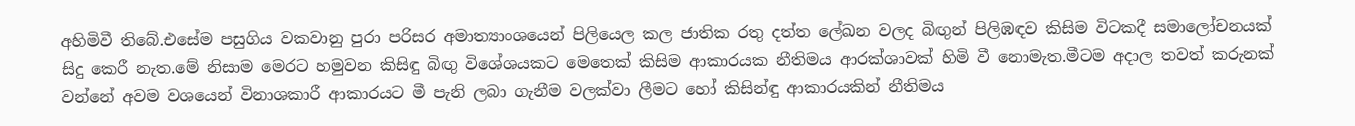අහිමිවී තිබේ.එසේම පසුගිය වකවානු පුරා පරිසර අමාත්‍යාංශයෙන් පිලියෙල කල ජාතික රතු දත්ත ලේඛන වලද බිඟුන් පිලිඹඳව කිසිම විටකදී සමාලෝචනයක් සිදු කෙරී නැත.මේ නිසාම මෙරට හමුවන කිසිඳු බිඟු විශේශයකට මෙතෙක් කිසිම ආකාරයක නීතිමය ආරක්ශාවක් හිමි වී නොමැත.මීටම අදාල තවත් කරුනක් වන්නේ අවම වශයෙන් විනාශකාරී ආකාරයට මී පැනි ලබා ගැනීම වලක්වා ලීමට හෝ කිසින්ඳු ආකාරයකින් නීතිමය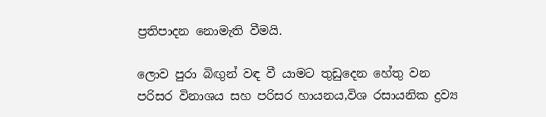ප්‍රතිපාදන නොමැති වීමයි.

ලොව පුරා බිඟුන් වඳ වී යාමට තුඩුදෙන හේතු වන පරිසර විනාශය සහ පරිසර හායනය,විශ රසායනික ද්‍රව්‍ය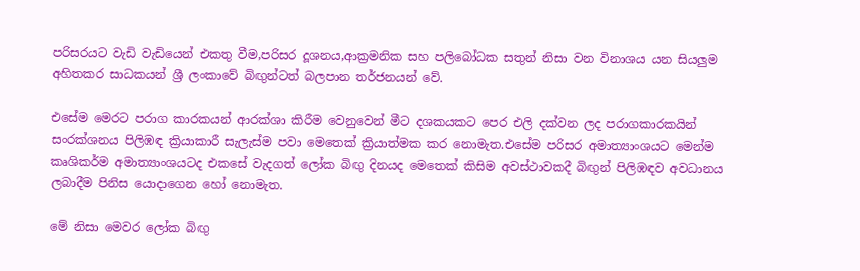පරිසරයට වැඩි වැඩියෙන් එකතු වීම,පරිසර දූශනය,ආක්‍රමනික සහ පලිබෝධක සතුන් නිසා වන විනාශය යන සියලුම අහිතකර සාධකයන් ශ්‍රී ලංකාවේ බිඟුන්ටත් බලපාන තර්ජනයන් වේ.

එසේම මෙරට පරාග කාරකයන් ආරක්ශා කිරීම වෙනුවෙන් මීට දශකයකට පෙර එලි දක්වන ලද පරාගකාරකයින් සංරක්ශනය පිලිඹඳ ක්‍රියාකාරී සැලැස්ම පවා මෙතෙක් ක්‍රියාත්මක කර නොමැත.එසේම පරිසර අමාත්‍යාංශයට මෙන්ම කෘශිකර්ම අමාත්‍යාංශයටද එකසේ වැදගත් ලෝක බිඟු දිනයද මෙතෙක් කිසිම අවස්ථාවකදී බිඟුන් පිලිඹඳව අවධානය ලබාදීම පිනිස යොදාගෙන හෝ නොමැත.

මේ නිසා මෙවර ලෝක බිඟු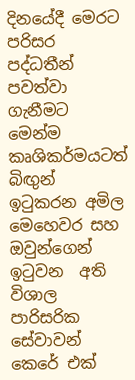දිනයේදී මෙරට පරිසර පද්ධතීන් පවත්වා ගැනීමට මෙන්ම කෘශිකර්මයටත් බිඟුන් ඉටුකරන අමිල මෙහෙවර සහ ඔවුන්ගෙන් ඉටුවන  අති විශාල පාරිසරික සේවාවන් කෙරේ එක්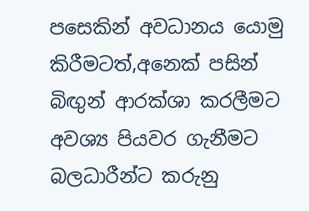පසෙකින් අවධානය යොමු කිරීමටත්,අනෙක් පසින් බිඟුන් ආරක්ශා කරලීමට අවශ්‍ය පියවර ගැනීමට බලධාරීන්ට කරුනු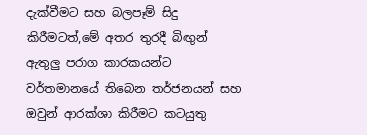දැක්වීමට සහ බලපෑම් සිදු කිරීමටත්,මේ අතර තුරදී බිඟුන් ඇතුලු පරාග කාරකයන්ට වර්තමානයේ තිබෙන තර්ජනයන් සහ ඔවුන් ආරක්ශා කිරීමට කටයුතු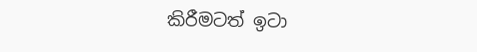කිරීමටත් ඉටා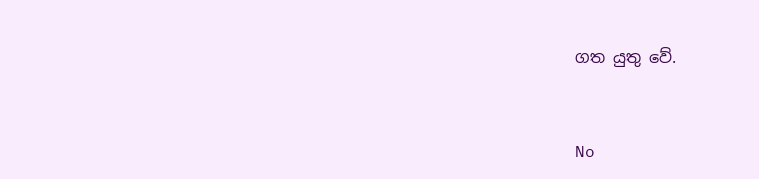ගත යුතු වේ.


No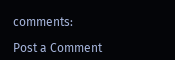comments:

Post a Comment